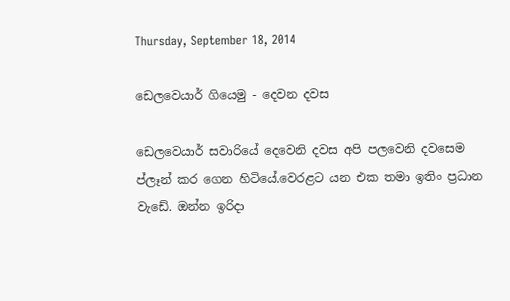Thursday, September 18, 2014

ඩෙලවෙයාර් ගියෙමු - දෙවන දවස

ඩෙලවෙයාර් සවාරියේ දෙවෙනි දවස අපි පලවෙනි දවසෙම ප්ලෑන් කර ගෙන හිටියේ.වෙරළට යන එක තමා ඉතිං ප්‍රධාන වැඩේ. ඔන්න ඉරිදා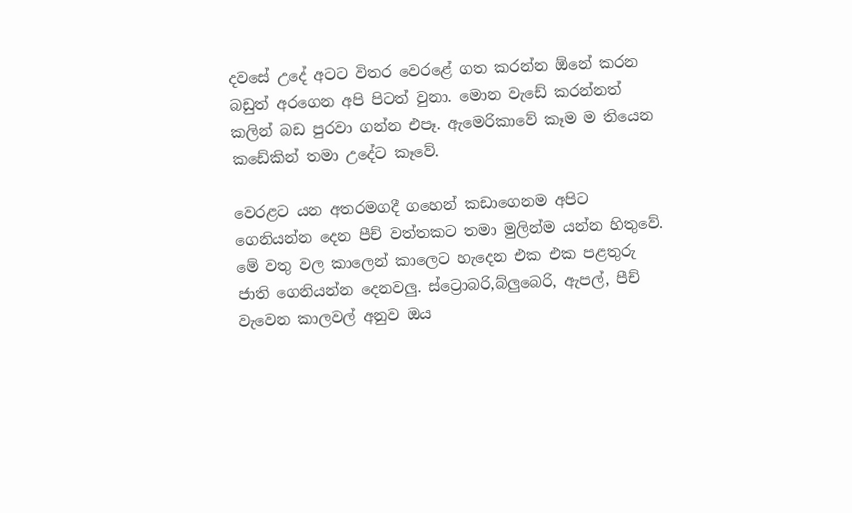දවසේ උදේ අටට විතර වෙරළේ ගත කරන්න ඕනේ කරන බඩුත් අරගෙන අපි පිටත් වුනා. මොන වැඩේ කරන්නත් කලින් බඩ පුරවා ගන්න එපෑ. ඇමෙරිකාවේ කෑම ම තියෙන කඩේකින් තමා උදේට කෑවේ.

වෙරළට යන අතරමගදී ගහෙන් කඩාගෙනම අපිට ගෙනියන්න දෙන පීච් වත්තකට තමා මුලින්ම යන්න හිතුවේ. මේ වතු වල කාලෙන් කාලෙට හැදෙන එක එක පළතුරු ජාති ගෙනියන්න දෙනවලු. ස්ට්‍රොබරි,බ්ලුබෙරි, ඇපල්, පීච් වැවෙන කාලවල් අනුව ඔය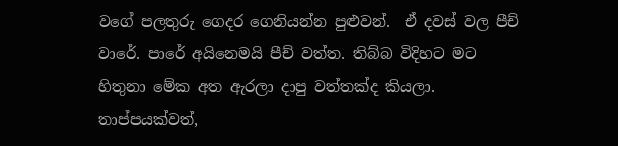වගේ පලතුරු ගෙදර ගෙනියන්න පුළුවන්.  ඒ දවස් වල පීච් වාරේ. පාරේ අයිනෙමයි පීච් වත්ත. තිබ්බ විදිහට මට හිතුනා මේක අත ඇරලා දාපු වත්තක්ද කියලා. තාප්පයක්වත්,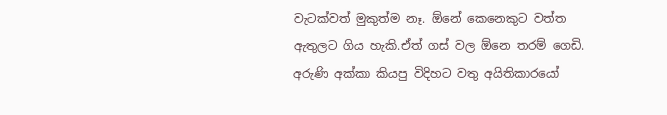වැටක්වත් මුකුත්ම නෑ. ඕනේ කෙනෙකුට වත්ත ඇතුලට ගිය හැකි.ඒත් ගස් වල ඕනෙ තරම් ගෙඩි.
අරුණි අක්කා කියපු විදිහට වතු අයිතිකාරයෝ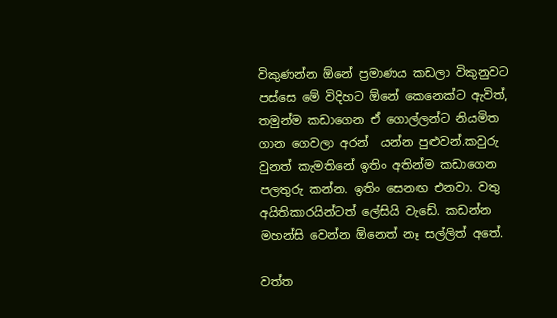විකුණන්න ඕනේ ප්‍රමාණය කඩලා විකුනුවට පස්සෙ මේ විදිහට ඕනේ කෙනෙක්ට ඇවිත්, තමුන්ම කඩාගෙන ඒ ගොල්ලන්ට නියමිත ගාන ගෙවලා අරන්  යන්න පුළුවන්.කවුරු වුනත් කැමතිනේ ඉතිං අතින්ම කඩාගෙන පලතුරු කන්න. ඉතිං සෙනඟ එනවා. වතු අයිතිකාරයින්ටත් ලේසියි වැඩේ. කඩන්න මහන්සි වෙන්න ඕනෙත් නෑ සල්ලිත් අතේ.

වත්ත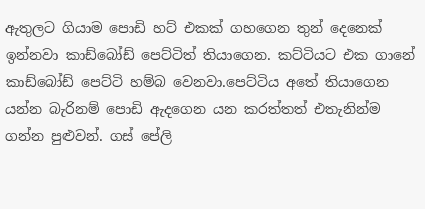ඇතුලට ගියාම පොඩි හට් එකක් ගහගෙන තුන් දෙනෙක් ඉන්නවා කාඩ්බෝඩ් පෙට්ටිත් තියාගෙන. කට්ටියට එක ගානේ කාඩ්බෝඩ් පෙට්ටි හම්බ වෙනවා.පෙට්ටිය අතේ තියාගෙන යන්න බැරිනම් පොඩි ඇදගෙන යන කරත්තත් එතැනින්ම ගන්න පුළුවන්. ගස් පේලි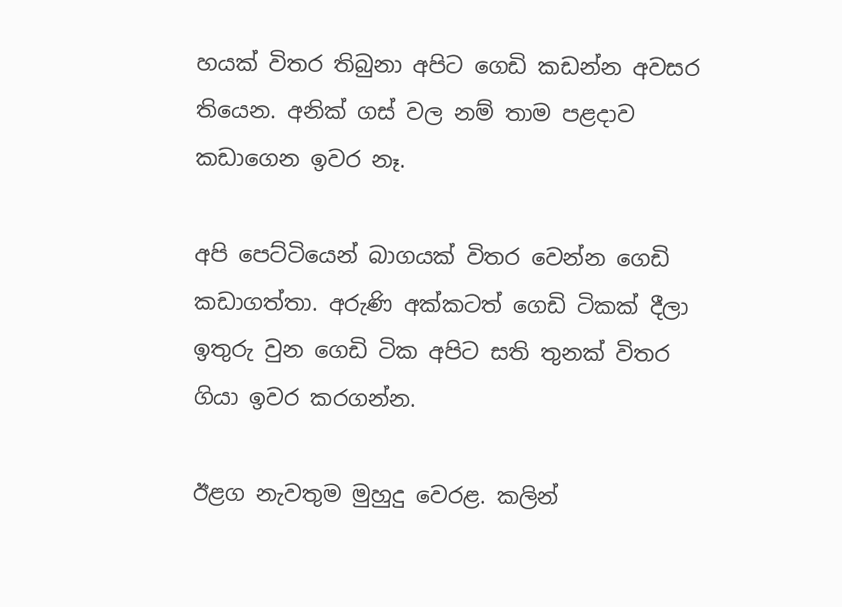හයක් විතර තිබුනා අපිට ගෙඩි කඩන්න අවසර තියෙන. අනික් ගස් වල නම් තාම පළදාව කඩාගෙන ඉවර නෑ.

අපි පෙට්ටියෙන් බාගයක් විතර වෙන්න ගෙඩි කඩාගත්තා. අරුණි අක්කටත් ගෙඩි ටිකක් දීලා ඉතුරු වුන ගෙඩි ටික අපිට සති තුනක් විතර ගියා ඉවර කරගන්න.

ඊළග නැවතුම මුහුදු වෙරළ. කලින්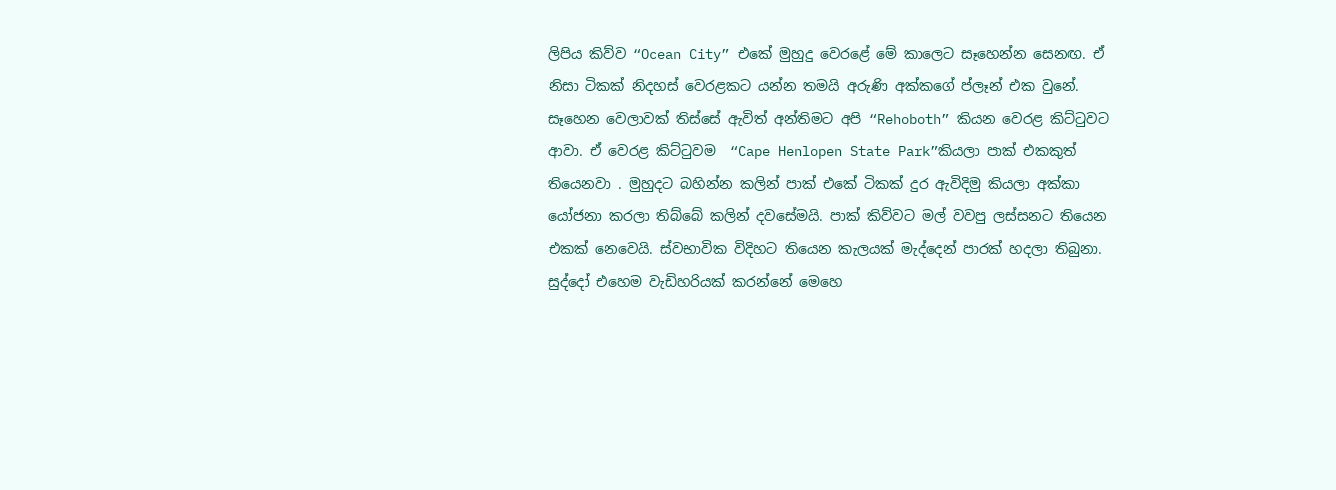ලිපිය කිව්ව “Ocean City” එකේ මුහුදු වෙරළේ මේ කාලෙට සෑහෙන්න සෙනඟ. ඒ නිසා ටිකක් නිදහස් වෙරළකට යන්න තමයි අරුණි අක්කගේ ප්ලෑන් එක වුනේ. සෑහෙන වෙලාවක් තිස්සේ ඇවිත් අන්තිමට අපි “Rehoboth” කියන වෙරළ කිට්ටුවට ආවා. ඒ වෙරළ කිට්ටුවම  “Cape Henlopen State Park”කියලා පාක් එකකුත් තියෙනවා . මුහුදට බහින්න කලින් පාක් එකේ ටිකක් දුර ඇවිදිමු කියලා අක්කා යෝජනා කරලා තිබ්බේ කලින් දවසේමයි. පාක් කිව්වට මල් වවපු ලස්සනට තියෙන එකක් නෙවෙයි. ස්වභාවික විදිහට තියෙන කැලයක් මැද්දෙන් පාරක් හදලා තිබුනා. සුද්දෝ එහෙම වැඩිහරියක් කරන්නේ මෙහෙ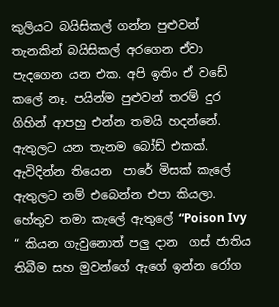කුලියට බයිසිකල් ගන්න පුළුවන් තැනකින් බයිසිකල් අරගෙන ඒවා පැදගෙන යන එක. අපි ඉතිං ඒ වඩේ කලේ නෑ. පයින්ම පුළුවන් තරම් දුර ගිහින් ආපහු එන්න තමයි හදන්නේ. ඇතුලට යන තැනම බෝඩ් එකක්. ඇවිදින්න තියෙන  පාරේ මිසක් කැලේ ඇතුලට නම් එබෙන්න එපා කියලා. හේතුව තමා කැලේ ඇතුලේ “Poison Ivy “ කියන ගැවුනොත් පලු දාන  ගස් ජාතිය තිබීම සහ මුවන්ගේ ඇගේ ඉන්න රෝග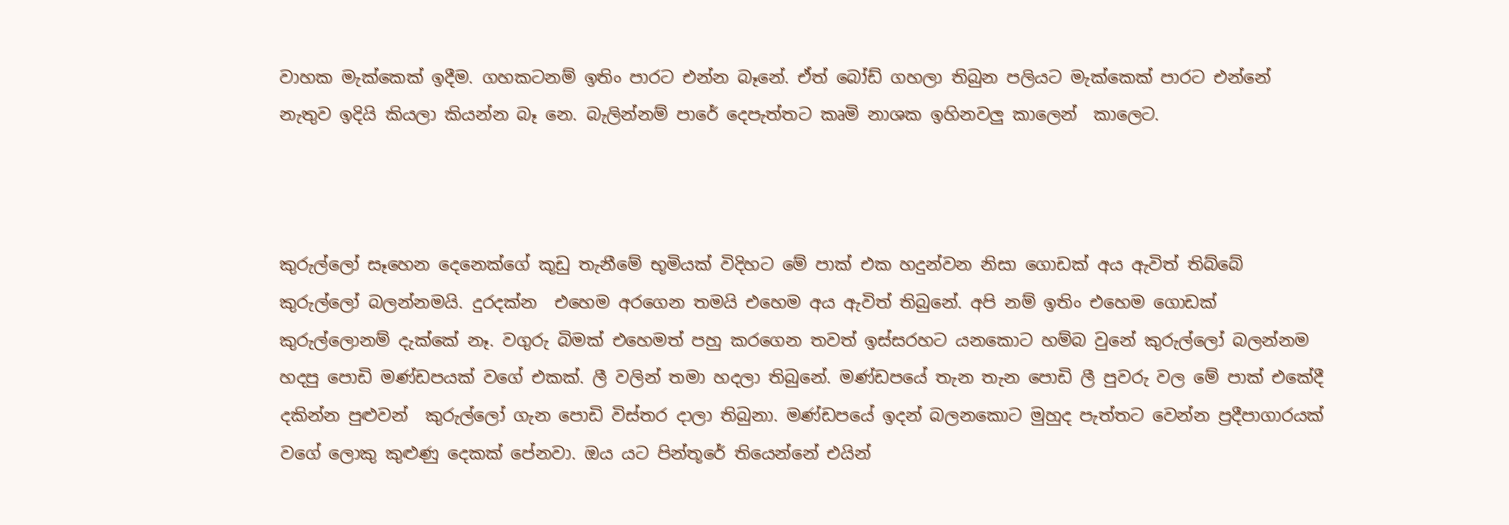වාහක මැක්කෙක් ඉදීම. ගහකටනම් ඉතිං පාරට එන්න බෑනේ. ඒත් බෝඩ් ගහලා තිබුන පලියට මැක්කෙක් පාරට එන්නේ නැතුව ඉදියි කියලා කියන්න බෑ නෙ. බැලින්නම් පාරේ දෙපැත්තට කෘමි නාශක ඉහිනවලු කාලෙන්  කාලෙට.



කුරුල්ලෝ සෑහෙන දෙනෙක්ගේ කූඩු තැනීමේ භූමියක් විදිහට මේ පාක් එක හදුන්වන නිසා ගොඩක් අය ඇවිත් තිබ්බේ කුරුල්ලෝ බලන්නමයි. දුරදක්න  එහෙම අරගෙන තමයි එහෙම අය ඇවිත් තිබුනේ. අපි නම් ඉතිං එහෙම ගොඩක් කුරුල්ලොනම් දැක්කේ නෑ. වගුරු බිමක් එහෙමත් පහු කරගෙන තවත් ඉස්සරහට යනකොට හම්බ වුනේ කුරුල්ලෝ බලන්නම හදපු පොඩි මණ්ඩපයක් වගේ එකක්. ලී වලින් තමා හදලා තිබුනේ. මණ්ඩපයේ තැන තැන පොඩි ලී පුවරු වල මේ පාක් එකේදී දකින්න පුළුවන්  කුරුල්ලෝ ගැන පොඩි විස්තර දාලා තිබුනා. මණ්ඩපයේ ඉදන් බලනකොට මුහුද පැත්තට වෙන්න ප්‍රදීපාගාරයක් වගේ ලොකු කුළුණු දෙකක් පේනවා. ඔය යට පින්තූරේ තියෙන්නේ එයින්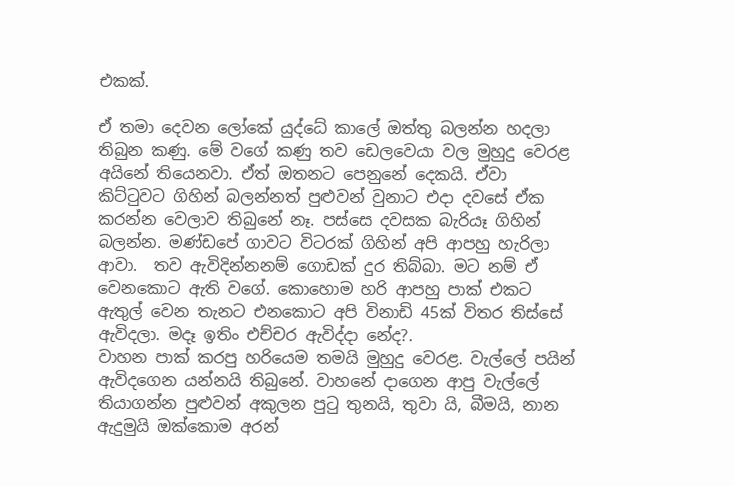එකක්.

ඒ තමා දෙවන ලෝකේ යුද්ධේ කාලේ ඔත්තු බලන්න හදලා තිබුන කණු. මේ වගේ කණු තව ඩෙලවෙයා වල මුහුදු වෙරළ අයිනේ තියෙනවා. ඒත් ඔතනට පෙනුනේ දෙකයි. ඒවා කිට්ටුවට ගිහින් බලන්නත් පුළුවන් වුනාට එදා දවසේ ඒක කරන්න වෙලාව තිබුනේ නෑ. පස්සෙ දවසක බැරියෑ ගිහින් බලන්න. මණ්ඩපේ ගාවට විටරක් ගිහින් අපි ආපහු හැරිලා ආවා.  තව ඇවිදින්නනම් ගොඩක් දුර තිබ්බා. මට නම් ඒ වෙනකොට ඇති වගේ. කොහොම හරි ආපහු පාක් එකට ඇතුල් වෙන තැනට එනකොට අපි විනාඩි 45ක් විතර තිස්සේ ඇවිදලා. මදෑ ඉතිං එච්චර ඇවිද්දා නේද?.
වාහන පාක් කරපු හරියෙම තමයි මුහුදු වෙරළ. වැල්ලේ පයින් ඇවිදගෙන යන්නයි තිබුනේ. වාහනේ දාගෙන ආපු වැල්ලේ තියාගන්න පුළුවන් අකුලන පුටු තුනයි, තුවා යි, බීමයි, නාන ඇදුමුයි ඔක්කොම අරන්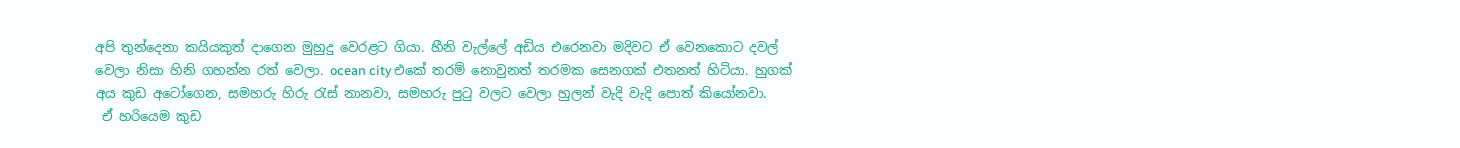අපි තුන්දෙනා කයියකුත් දාගෙන මුහුදු වෙරළට ගියා. හීනි වැල්ලේ අඩිය එරෙනවා මදිවට ඒ වෙනකොට දවල් වෙලා නිසා හිනි ගහන්න රත් වෙලා. ocean city එකේ තරම් නොවුනත් තරමක සෙනගක් එතනත් හිටියා. හුගක් අය කුඩ අටෝගෙන, සමහරු හිරු රැස් නානවා, සමහරු පුටු වලට වෙලා හුලන් වැදි වැදි පොත් කියෝනවා.
 ඒ හරියෙම කුඩ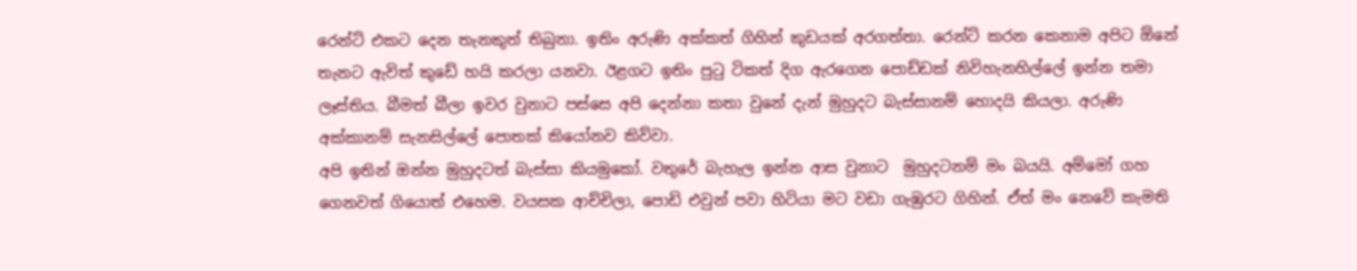රෙන්ට් එකට දෙන තැනකුත් තිබුනා. ඉතිං අරුණි අක්කත් ගිහින් කුඩයක් අරගත්තා. රෙන්ට් කරන කෙනාම අපිට ඕනේ තැනට ඇවිත් කුඩේ හයි කරලා යනවා. ඊළගට ඉතිං පුටු ටිකත් දිග ඇරගෙන පොඩ්ඩක් නිවිහැනහිල්ලේ ඉන්න තමා ලෑස්තිය. බීමත් බීලා ඉවර වුනාට පස්සෙ අපි දෙන්නා කතා වුනේ දැන් මුහුදට බැස්සානම් හොදයි කියලා. අරුණි අක්කානම් සැනසිල්ලේ පොතක් කියෝනව කිව්වා.
අපි ඉතින් ඔන්න මුහුදටත් බැස්සා කියමුකෝ. වතුරේ බැහැල ඉන්න ආස වුනාට  මුහුදටනම් මං බයයි. අම්මෝ ගහ ගෙනවත් ගියොත් එහෙම. වයසක ආච්චිලා, පොඩි එවුන් පවා හිටියා මට වඩා ගැඹුරට ගිහින්. ඒත් මං නෙවේ කැමති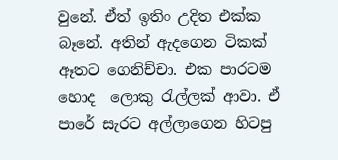වුනේ. ඒත් ඉතිං උදිත එක්ක බෑනේ. අතින් ඇදගෙන ටිකක් ඈතට ගෙනිච්චා. එක පාරටම හොද  ලොකු රැල්ලක් ආවා. ඒ පාරේ සැරට අල්ලාගෙන හිටපු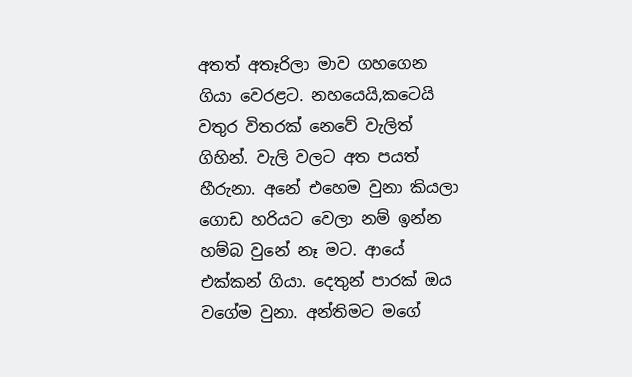අතත් අතෑරිලා මාව ගහගෙන ගියා වෙරළට. නහයෙයි,කටෙයි වතුර විතරක් නෙවේ වැලිත් ගිහින්. වැලි වලට අත පයත් හීරුනා. අනේ එහෙම වුනා කියලා ගොඩ හරියට වෙලා නම් ඉන්න හම්බ වුනේ නෑ මට. ආයේ එක්කන් ගියා. දෙතුන් පාරක් ඔය වගේම වුනා. අන්තිමට මගේ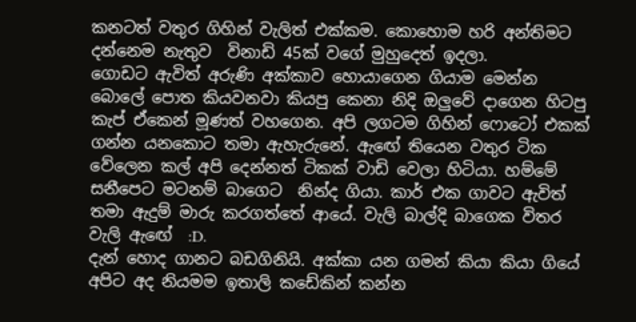කනටත් වතුර ගිහින් වැලිත් එක්කම. කොහොම හරි අන්තිමට දන්නෙම නැතුව  විනාඩි 45ක් වගේ මුහුදෙත් ඉදලා.
ගොඩට ඇවිත් අරුණි අක්කාව හොයාගෙන ගියාම මෙන්න බොලේ පොත කියවනවා කියපු කෙනා නිදි ඔලුවේ දාගෙන හිටපු කැප් ඒකෙන් මූණත් වහගෙන. අපි ලගටම ගිහින් ෆොටෝ එකක් ගන්න යනකොට තමා ඇහැරුනේ. ඇඟේ තියෙන වතුර ටික වේලෙන කල් අපි දෙන්නත් ටිකක් වාඩි වෙලා හිටියා. හම්මේ සනීපෙට මටනම් බාගෙට  නින්ද ගියා. කාර් එක ගාවට ඇවිත් තමා ඇදුම් මාරු කරගත්තේ ආයේ. වැලි බාල්දි බාගෙක විතර වැලි ඇඟේ  :D.
දැන් හොද ගානට බඩගිනියි. අක්කා යන ගමන් කියා කියා ගියේ අපිට අද නියමම ඉතාලි කඩේකින් කන්න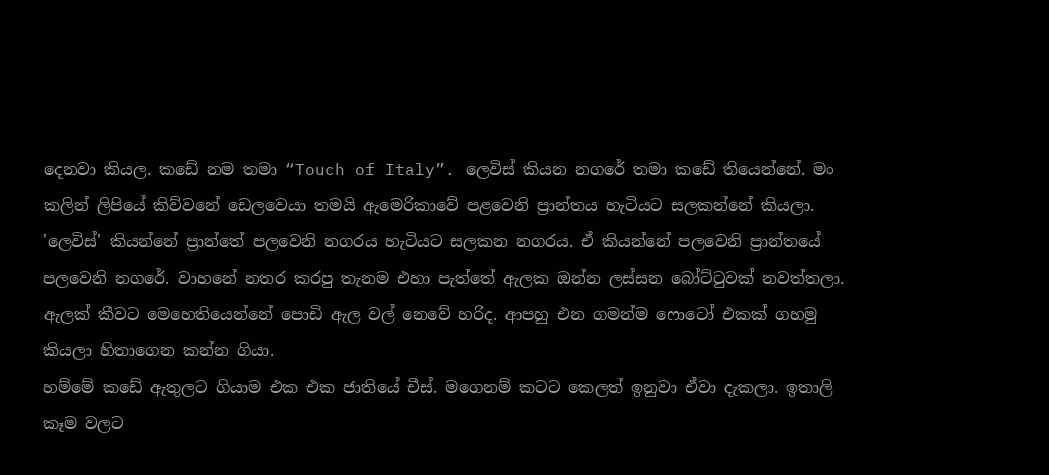දෙනවා කියල. කඩේ නම තමා “Touch of Italy”. ලෙවිස් කියන නගරේ තමා කඩේ තියෙන්නේ. මං කලින් ලිපියේ කිව්වනේ ඩෙලවෙයා තමයි ඇමෙරිකාවේ පළවෙනි ප්‍රාන්තය හැටියට සලකන්නේ කියලා. 'ලෙවිස්' කියන්නේ ප්‍රාන්තේ පලවෙනි නගරය හැටියට සලකන නගරය. ඒ කියන්නේ පලවෙනි ප්‍රාන්තයේ පලවෙනි නගරේ. වාහනේ නතර කරපු තැනම එහා පැත්තේ ඇලක ඔන්න ලස්සන බෝට්ටුවක් නවත්තලා. ඇලක් කීවට මෙහෙතියෙන්නේ පොඩි ඇල වල් නෙවේ හරිද. ආපහු එන ගමන්ම ෆොටෝ එකක් ගහමු කියලා හිතාගෙන කන්න ගියා.
හම්මේ කඩේ ඇතුලට ගියාම එක එක ජාතියේ චීස්. මගෙනම් කටට කෙලත් ඉනුවා ඒවා දැකලා. ඉතාලි කෑම වල‍ට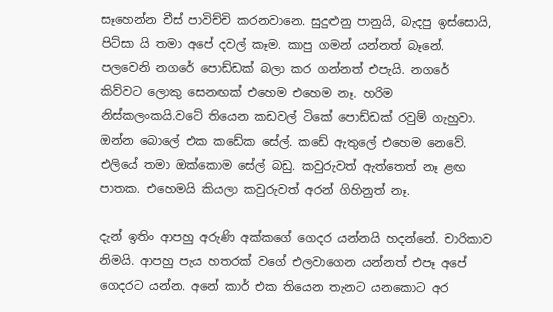සෑහෙන්න චීස් පාවිච්චි කරනවානෙ. සුදුළුනු පානුයි, බැදපු ඉස්සොයි, පිට්සා යි තමා අපේ දවල් කෑම. කාපු ගමන් යන්නත් බෑනේ. පලවෙනි නගරේ පොඩ්ඩක් බලා කර ගන්නත් එපැයි. නගරේ කිව්වට ලොකු සෙනඟක් එහෙම එහෙම නෑ. හරිම නිස්කලංකයි.වටේ තියෙන කඩවල් ටිකේ පොඩ්ඩක් රවුම් ගැහුවා. ඔන්න බොලේ එක කඩේක සේල්. කඩේ ඇතුලේ එහෙම නෙවේ. එලියේ තමා ඔක්කොම සේල් බඩු. කවුරුවත් ඇත්තෙත් නෑ ළඟ පාතක. එහෙමයි කියලා කවුරුවත් අරන් ගිහිනුත් නෑ.

දැන් ඉතිං ආපහු අරුණි අක්කගේ ගෙදර යන්නයි හදන්නේ. චාරිකාව නිමයි. ආපහු පැය හතරක් වගේ එලවාගෙන යන්නත් එපෑ අපේ ගෙදරට යන්න. අනේ කාර් එක තියෙන තැනට යනකොට අර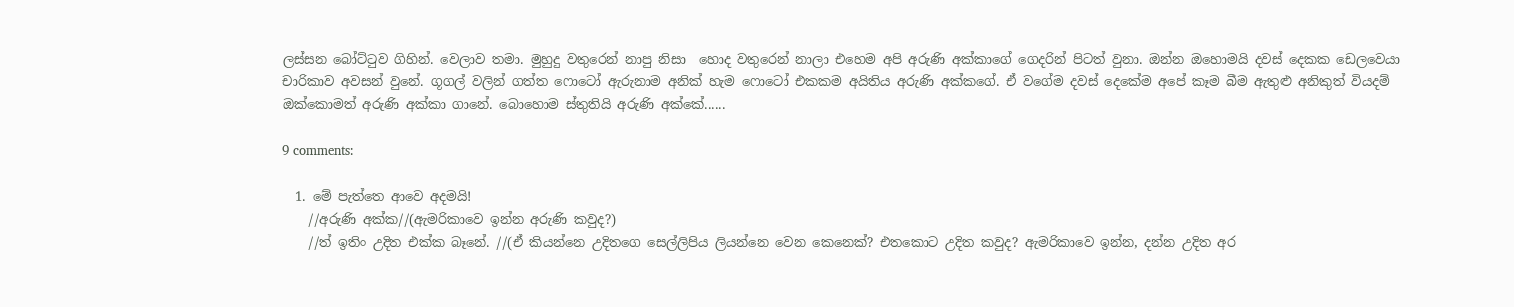ලස්සන බෝට්ටුව ගිහින්. වෙලාව තමා. මුහුදු වතුරෙන් නාපු නිසා  හොද වතුරෙන් නාලා එහෙම අපි අරුණි අක්කාගේ ගෙදරින් පිටත් වුනා. ඔන්න ඔහොමයි දවස් දෙකක ඩෙලවෙයා චාරිකාව අවසන් වුනේ. ගූගල් වලින් ගත්ත ෆොටෝ ඇරුනාම අනික් හැම ෆොටෝ එකකම අයිතිය අරුණි අක්කගේ. ඒ වගේම දවස් දෙකේම අපේ කෑම බීම ඇතුළු අනිකුත් වියදම් ඔක්කොමත් අරුණි අක්කා ගානේ. බොහොම ස්තුතියි අරුණි අක්කේ......

9 comments:

  1. මේ පැත්තෙ ආවෙ අදමයි!
    //අරුණි අක්ක//(ඇමරිකාවෙ ඉන්න අරුණි කවුද?)
    //ත් ඉතිං උදිත එක්ක බෑනේ. //(ඒ කියන්නෙ උදිතගෙ සෙල්ලිපිය ලියන්නෙ වෙන කෙනෙක්? එතකොට උදිත කවුද? ඇමරිකාවෙ ඉන්න, දන්න උදිත අර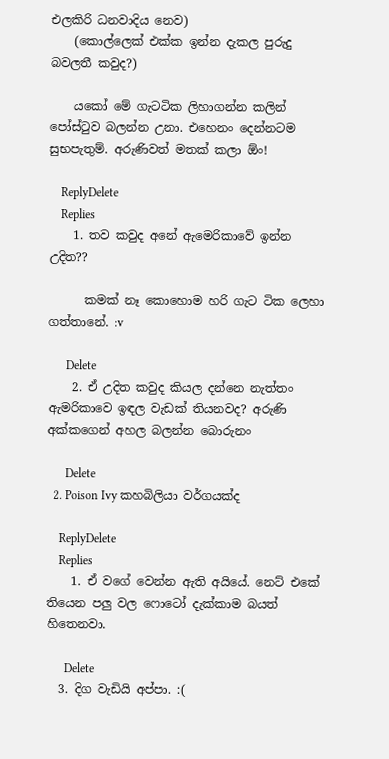එලකිරි ධනවාදිය නෙව)
    (කොල්ලෙක් එක්ක ඉන්න දැකල පුරුදු බවලතී කවුද?)

    යකෝ මේ ගැටටික ලිහාගන්න කලින් පෝස්ටුව බලන්න උනා. එහෙනං දෙන්නටම සුභපැතුම්. අරුණිවත් මතක් කලා ඕං!

    ReplyDelete
    Replies
    1. තව කවුද අනේ ඇමෙරිකාවේ ඉන්න උදිත??

      කමක් නෑ කොහොම හරි ගැට ටික ලෙහා ගත්තානේ. :v

      Delete
    2. ඒ උදිත කවුද කියල දන්නෙ නැත්තං ඇමරිකාවෙ ඉඳල වැඩක් තියනවද? අරුණි අක්කගෙන් අහල බලන්න බොරුනං

      Delete
  2. Poison Ivy කහබිලියා වර්ගයක්ද

    ReplyDelete
    Replies
    1. ඒ වගේ වෙන්න ඇති අයියේ. නෙට් එකේ තියෙන පලු වල ෆොටෝ දැක්කාම බයත් හිතෙනවා.

      Delete
  3. දිග වැඩියි අප්පා. :(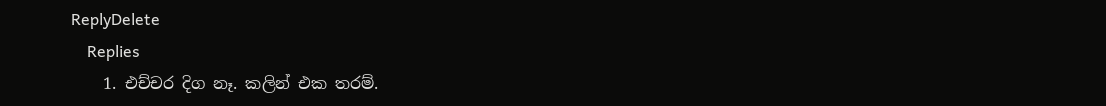ReplyDelete
    Replies
    1. එච්චර දිග නෑ. කලින් එක තරම්.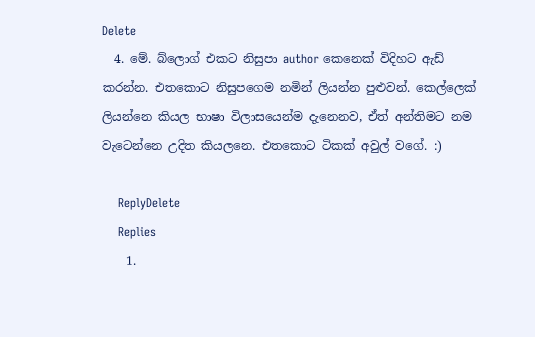Delete
  4. මේ. බ්ලොග් එකට නිසුපා author කෙනෙක් විදිහට ඇඩ් කරන්න. එතකොට නිසුපගෙම නමින් ලියන්න පුළුවන්. කෙල්ලෙක් ලියන්නෙ කියල භාෂා විලාසයෙන්ම දැනෙනව, ඒත් අන්තිමට නම වැටෙන්නෙ උදිත කියලනෙ. එතකොට ටිකක් අවුල් වගේ. :)

    ReplyDelete
    Replies
    1.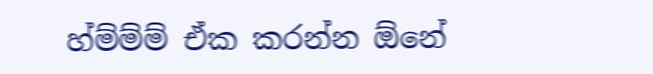හ්ම්ම්ම් ඒක කරන්න ඕනේ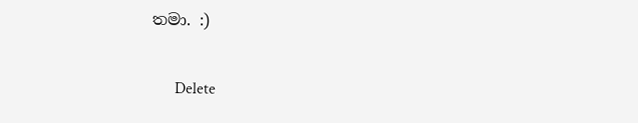තමා. :)

      Delete